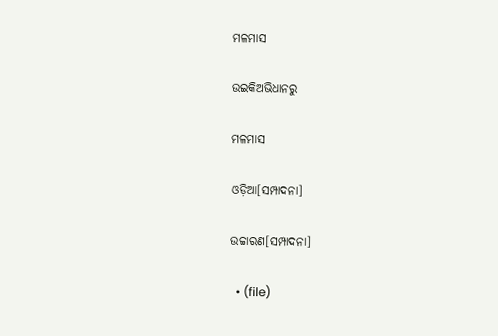ମଳମାସ

ଉଇକିଅଭିଧାନ‌ରୁ

ମଳମାସ

ଓଡ଼ିଆ[ସମ୍ପାଦନା]

ଉଚ୍ଚାରଣ[ସମ୍ପାଦନା]

  • (file)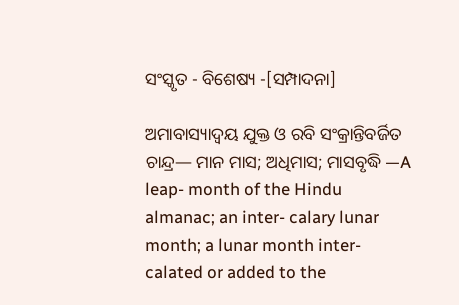ସଂସ୍କୃତ - ବିଶେଷ୍ୟ -[ସମ୍ପାଦନା]

ଅମାବାସ୍ୟାଦ୍ୱୟ ଯୁକ୍ତ ଓ ରବି ସଂକ୍ରାନ୍ତିବର୍ଜିତ ଚାନ୍ଦ୍ର— ମାନ ମାସ; ଅଧିମାସ; ମାସବୃଦ୍ଧି —A leap- month of the Hindu almanac; an inter- calary lunar month; a lunar month inter- calated or added to the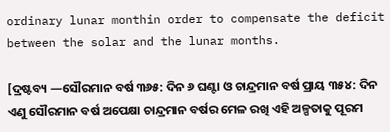ordinary lunar monthin order to compensate the deficit between the solar and the lunar months.

[ଦ୍ରଷ୍ଟବ୍ୟ —ସୌରମାନ ବର୍ଷ ୩୬୫: ଦିନ ୬ ଘଣ୍ଟା ଓ ଚାନ୍ଦ୍ରମାନ ବର୍ଷ ପ୍ରାୟ ୩୫୪: ଦିନ ଏଣୁ ସୌରମାନ ବର୍ଷ ଅପେକ୍ଷା ଚାନ୍ଦ୍ରମାନ ବର୍ଷର ମେଳ ରଖି ଏହି ଅଳ୍ପତାକୁ ପୂରମ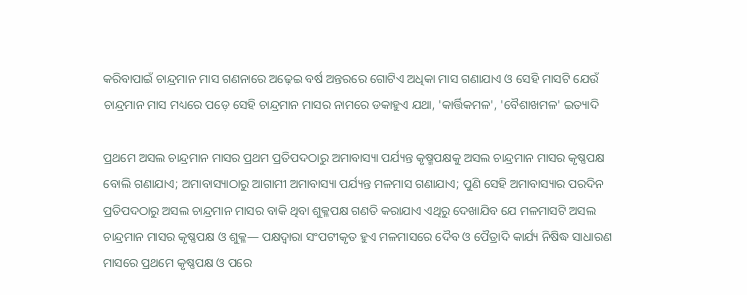କରିବାପାଇଁ ଚାନ୍ଦ୍ରମାନ ମାସ ଗଣନାରେ ଅଢ଼େଇ ବର୍ଷ ଅନ୍ତରରେ ଗୋଟିଏ ଅଧିକା ମାସ ଗଣାଯାଏ ଓ ସେହି ମାସଟି ଯେଉଁ ଚାନ୍ଦ୍ରମାନ ମାସ ମଧ୍ୟରେ ପଡ଼େ ସେହି ଚାନ୍ଦ୍ରମାନ ମାସର ନାମରେ ଡକାହୁଏ ଯଥା, 'କାର୍ତ୍ତିକମଳ', 'ବୈଶାଖମଳ' ଇତ୍ୟାଦି

ପ୍ରଥମେ ଅସଲ ଚାନ୍ଦ୍ରମାନ ମାସର ପ୍ରଥମ ପ୍ରତିପଦଠାରୁ ଅମାବାସ୍ୟା ପର୍ଯ୍ୟନ୍ତ କୃଷ୍ମପକ୍ଷକୁ ଅସଲ ଚାନ୍ଦ୍ରମାନ ମାସର କୃଷ୍ଣପକ୍ଷ ବୋଲି ଗଣାଯାଏ; ଅମାବାସ୍ୟାଠାରୁ ଆଗାମୀ ଅମାବାସ୍ୟା ପର୍ଯ୍ୟନ୍ତ ମଳମାସ ଗଣାଯାଏ; ପୁଣି ସେହି ଅମାବାସ୍ୟାର ପରଦିନ ପ୍ରତିପଦଠାରୁ ଅସଲ ଚାନ୍ଦ୍ରମାନ ମାସର ବାକି ଥିବା ଶୁକ୍ଳପକ୍ଷ ଗଣତି କରାଯାଏ ଏଥିରୁ ଦେଖାଯିବ ଯେ ମଳମାସଟି ଅସଲ ଚାନ୍ଦ୍ରମାନ ମାସର କୃଷ୍ଣପକ୍ଷ ଓ ଶୁକ୍ଳ— ପକ୍ଷଦ୍ୱାରା ସଂପଟୀକୃତ ହୁଏ ମଳମାସରେ ଦୈବ ଓ ପୈତ୍ରାଦି କାର୍ଯ୍ୟ ନିଷିଦ୍ଧ ସାଧାରଣ ମାସରେ ପ୍ରଥମେ କୃଷ୍ଣପକ୍ଷ ଓ ପରେ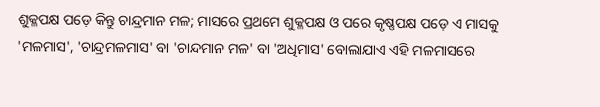ଶୁକ୍ଳପକ୍ଷ ପଡ଼େ କିନ୍ତୁ ଚାନ୍ଦ୍ରମାନ ମଳ; ମାସରେ ପ୍ରଥମେ ଶୁକ୍ଳପକ୍ଷ ଓ ପରେ କୃଷ୍ଣପକ୍ଷ ପଡ଼େ ଏ ମାସକୁ 'ମଳମାସ', 'ଚାନ୍ଦ୍ରମଳମାସ' ବା 'ଚାନ୍ଦମାନ ମଳ' ବା 'ଅଧିମାସ' ବୋଲାଯାଏ ଏହି ମଳମାସରେ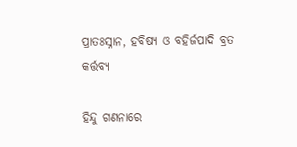ପ୍ରାତଃସ୍ନାନ, ହବିଷ୍ୟ ଓ ବହିର୍ଜପାଦି ବ୍ରତ କର୍ତ୍ତବ୍ୟ

ହିନ୍ଦୁ ଗଣନାରେ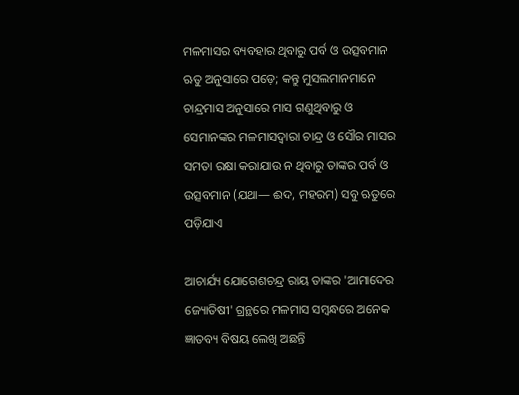ମଳମାସର ବ୍ୟବହାର ଥିବାରୁ ପର୍ବ ଓ ଉତ୍ସବମାନ ଋତୁ ଅନୁସାରେ ପଡ଼େ; କନ୍ତୁ ମୁସଲମାନମାନେ ଚାନ୍ଦ୍ରମାସ ଅନୁସାରେ ମାସ ଗଣୁଥିବାରୁ ଓ ସେମାନଙ୍କର ମଳମାସଦ୍ୱାରା ଚାନ୍ଦ୍ର ଓ ସୌର ମାସର ସମତା ରକ୍ଷା କରାଯାଉ ନ ଥିବାରୁ ତାଙ୍କର ପର୍ବ ଓ ଉତ୍ସବମାନ (ଯଥା— ଈଦ, ମହରମ) ସବୁ ଋତୁରେ ପଡ଼ିଯାଏ

ଆଚାର୍ଯ୍ୟ ଯୋଗେଶଚନ୍ଦ୍ର ରାୟ ତାଙ୍କର 'ଆମାଦେର ଜ୍ୟୋତିଷୀ' ଗ୍ରନ୍ଥରେ ମଳମାସ ସମ୍ୱନ୍ଧରେ ଅନେକ ଜ୍ଞାତବ୍ୟ ବିଷୟ ଲେଖି ଅଛନ୍ତି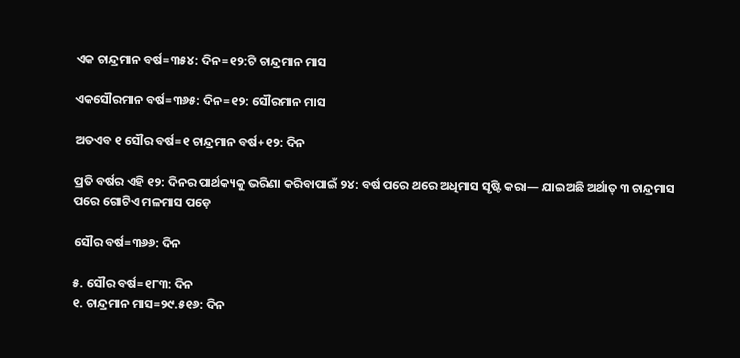ଏକ ଚାନ୍ଦ୍ରମାନ ବର୍ଷ=୩୫୪: ଦିନ=୧୨:ଟି ଚାନ୍ଦ୍ରମାନ ମାସ

ଏକସୌରମାନ ବର୍ଷ=୩୬୫: ଦିନ=୧୨: ସୌରମାନ ମାସ

ଅତଏବ ୧ ସୌର ବର୍ଷ=୧ ଚାନ୍ଦ୍ରମାନ ବର୍ଷ+୧୨: ଦିନ

ପ୍ରତି ବର୍ଷର ଏହି ୧୨: ଦିନର ପାର୍ଥକ୍ୟକୁ ଭରିଣା କରିବାପାଇଁ ୨୪: ବର୍ଷ ପରେ ଥରେ ଅଧିମାସ ସୃଷ୍ଟି କରା— ଯାଇଅଛି ଅର୍ଥାତ୍ ୩ ଚାନ୍ଦ୍ରମାସ ପରେ ଗୋଟିଏ ମଳମାସ ପଡ଼େ

ସୌର ବର୍ଷ=୩୬୬: ଦିନ

୫. ସୌର ବର୍ଷ=୧୮୩: ଦିନ
୧. ଚାନ୍ଦ୍ରମାନ ମାସ=୨୯.୫୧୬: ଦିନ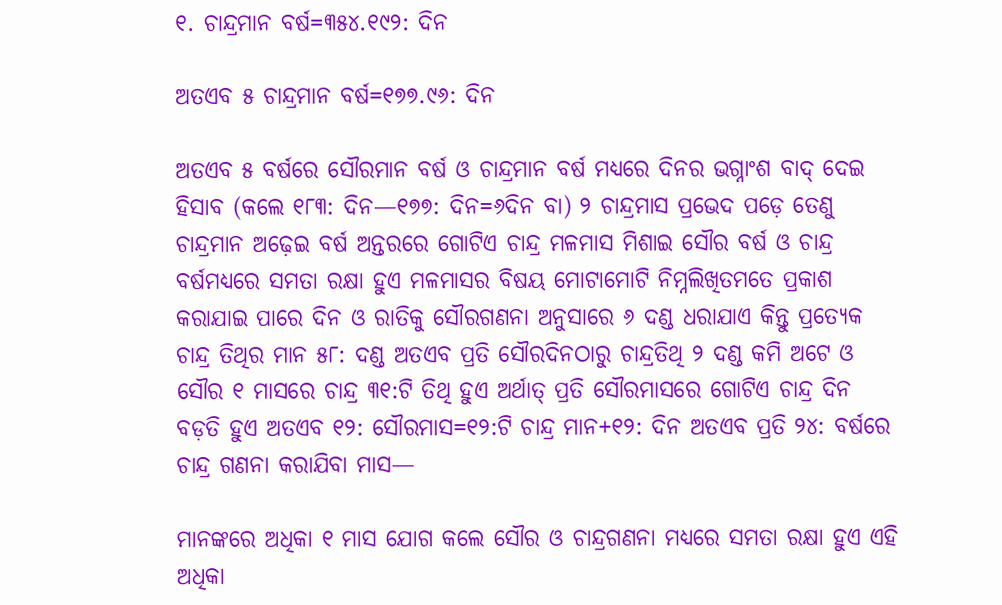୧. ଚାନ୍ଦ୍ରମାନ ବର୍ଷ=୩୫୪.୧୯୨: ଦିନ

ଅତଏବ ୫ ଚାନ୍ଦ୍ରମାନ ବର୍ଷ=୧୭୭.୯୬: ଦିନ

ଅତଏବ ୫ ବର୍ଷରେ ସୌରମାନ ବର୍ଷ ଓ ଚାନ୍ଦ୍ରମାନ ବର୍ଷ ମଧ୍ୟରେ ଦିନର ଭଗ୍ନାଂଶ ବାଦ୍ ଦେଇ ହିସାବ (କଲେ ୧୮୩: ଦିନ—୧୭୭: ଦିନ=୬ଦିନ ବା) ୨ ଚାନ୍ଦ୍ରମାସ ପ୍ରଭେଦ ପଡ଼େ ତେଣୁ ଚାନ୍ଦ୍ରମାନ ଅଢ଼େଇ ବର୍ଷ ଅନ୍ତରରେ ଗୋଟିଏ ଚାନ୍ଦ୍ର ମଳମାସ ମିଶାଇ ସୌର ବର୍ଷ ଓ ଚାନ୍ଦ୍ର ବର୍ଷମଧ୍ୟରେ ସମତା ରକ୍ଷା ହୁଏ ମଳମାସର ବିଷୟ ମୋଟାମୋଟି ନିମ୍ନଲିଖିତମତେ ପ୍ରକାଶ କରାଯାଇ ପାରେ ଦିନ ଓ ରାତିକୁ ସୌରଗଣନା ଅନୁସାରେ ୬ ଦଣ୍ଡ ଧରାଯାଏ କିନ୍ତୁ ପ୍ରତ୍ୟେକ ଚାନ୍ଦ୍ର ତିଥିର ମାନ ୫୮: ଦଣ୍ଡ ଅତଏବ ପ୍ରତି ସୌରଦିନଠାରୁ ଚାନ୍ଦ୍ରତିଥି ୨ ଦଣ୍ଡ କମି ଅଟେ ଓ ସୌର ୧ ମାସରେ ଚାନ୍ଦ୍ର ୩୧:ଟି ତିଥି ହୁଏ ଅର୍ଥାତ୍ ପ୍ରତି ସୌରମାସରେ ଗୋଟିଏ ଚାନ୍ଦ୍ର ଦିନ ବଡ଼ତି ହୁଏ ଅତଏବ ୧୨: ସୌରମାସ=୧୨:ଟି ଚାନ୍ଦ୍ର ମାନ+୧୨: ଦିନ ଅତଏବ ପ୍ରତି ୨୪: ବର୍ଷରେ ଚାନ୍ଦ୍ର ଗଣନା କରାଯିବା ମାସ—

ମାନଙ୍କରେ ଅଧିକା ୧ ମାସ ଯୋଗ କଲେ ସୌର ଓ ଚାନ୍ଦ୍ରଗଣନା ମଧ୍ୟରେ ସମତା ରକ୍ଷା ହୁଏ ଏହି ଅଧିକା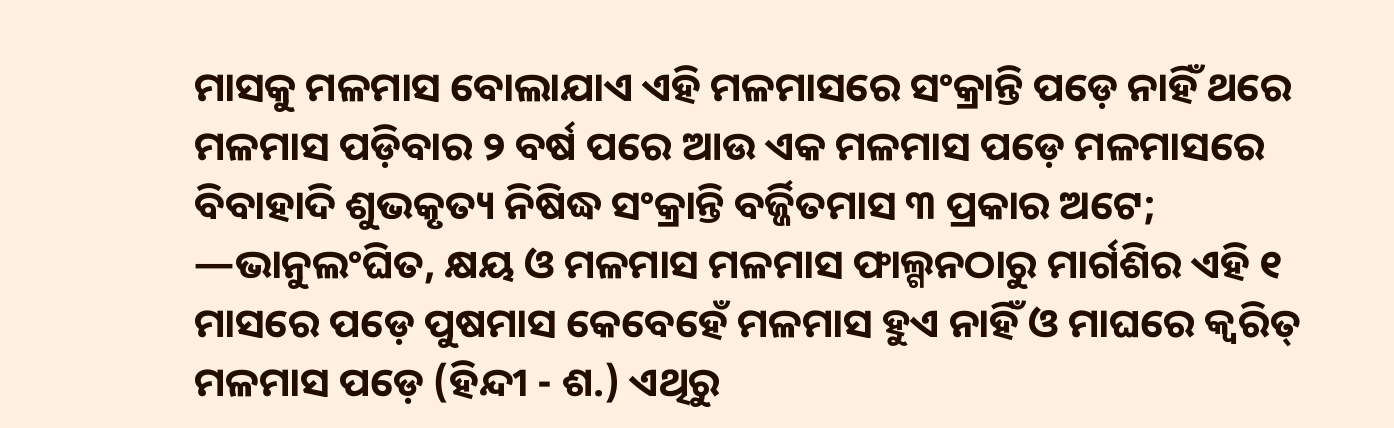ମାସକୁ ମଳମାସ ବୋଲାଯାଏ ଏହି ମଳମାସରେ ସଂକ୍ରାନ୍ତି ପଡ଼େ ନାହିଁ ଥରେ ମଳମାସ ପଡ଼ିବାର ୨ ବର୍ଷ ପରେ ଆଉ ଏକ ମଳମାସ ପଡ଼େ ମଳମାସରେ ବିବାହାଦି ଶୁଭକୃତ୍ୟ ନିଷିଦ୍ଧ ସଂକ୍ରାନ୍ତି ବର୍ଜ୍ଜିତମାସ ୩ ପ୍ରକାର ଅଟେ; —ଭାନୁଲଂଘିତ, କ୍ଷୟ ଓ ମଳମାସ ମଳମାସ ଫାଲ୍ଗନଠାରୁ ମାର୍ଗଶିର ଏହି ୧ ମାସରେ ପଡ଼େ ପୁଷମାସ କେବେହେଁ ମଳମାସ ହୁଏ ନାହିଁ ଓ ମାଘରେ କ୍ୱରିତ୍ ମଳମାସ ପଡ଼େ (ହିନ୍ଦୀ - ଶ.) ଏଥିରୁ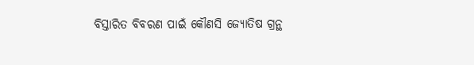ବିସ୍ତାରିତ ବିବରଣ ପାଇଁ କୌଣସି ଜ୍ୟୋତିଷ ଗ୍ରନ୍ଥ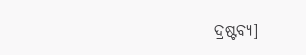ଦ୍ରଷ୍ଟବ୍ୟ]